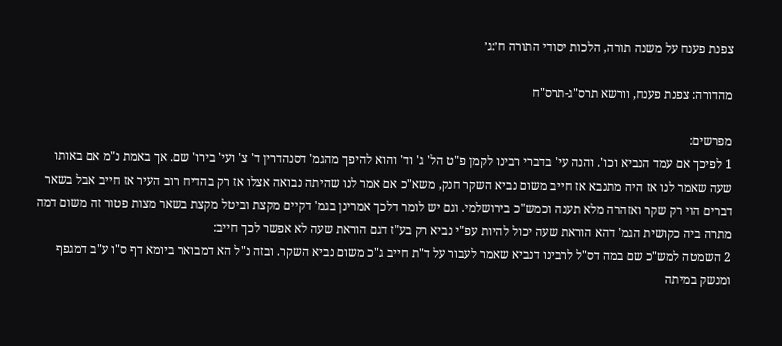צפנת פענח על משנה תורה, הלכות יסודי התורה ח׳:ג׳

מהדורה: צפנת פענח, וורשא תרס"ג-תרס"ח

מפרשים:
1 לפיכך אם עמד הנביא וכו'. והנה עי' בדברי רבינו לקמן פ"ט הל' ג' וד' והוא להיפך מהגמ' דסנהדרין ד' צ' ועי' בירו' שם. אך באמת נ"מ אם באותו שעה שאמר לנו אז היה מתנבא אז חייב משום נביא השקר חנק, משא"כ אם אמר לנו שהיתה נבואה אצלו אז רק בהדיח רוב העיר אז חייב אבל בשאר דברים הוי רק שקר ואזהרה מלא תענה וכמש"כ בירושלמי. וגם יש לומר דלכך אמרינן בגמ' דקיים מקצת וביטל מקצת בשאר מצות פטור זה משום דמה מתרה ביה כקושית הגמ' דהא הוראת שעה יכול להיות עפ"י נביא רק בע"ז דגם הוראת שעה לא אפשר לכך חייב:
2 השמטה למש"כ שם במה דס"ל לרבינו דנביא שאמר לעבור על ד"ת חייב ג"כ משום נביא השקר. ובזה נ"ל הא דמבואר ביומא דף ס"ו ע"ב דמגפף ומנשק במיתה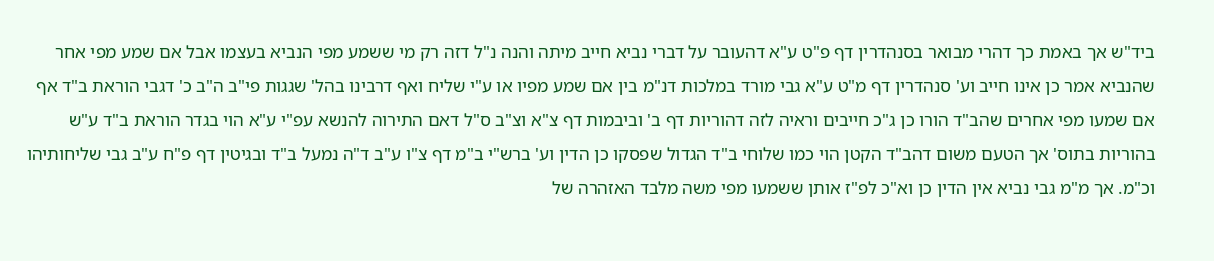ביד"ש אך באמת כך דהרי מבואר בסנהדרין דף פ"ט ע"א דהעובר על דברי נביא חייב מיתה והנה נ"ל דזה רק מי ששמע מפי הנביא בעצמו אבל אם שמע מפי אחר שהנביא אמר כן אינו חייב וע' סנהדרין דף מ"ט ע"א גבי מורד במלכות דנ"מ בין אם שמע מפיו או ע"י שליח ואף דרבינו בהל' שגגות פי"ב ה"ב כ' דגבי הוראת ב"ד אף אם שמעו מפי אחרים שהב"ד הורו כן ג"כ חייבים וראיה לזה דהוריות דף ב' וביבמות דף צ"א וצ"ב ס"ל דאם התירוה להנשא עפ"י ע"א הוי בגדר הוראת ב"ד ע"ש בהוריות בתוס' אך הטעם משום דהב"ד הקטן הוי כמו שלוחי ב"ד הגדול שפסקו כן הדין וע' ברש"י ב"מ דף צ"ו ע"ב ד"ה נמעל ב"ד ובגיטין דף פ"ח ע"ב גבי שליחותיהו וכ"מ. אך מ"מ גבי נביא אין הדין כן וא"כ לפ"ז אותן ששמעו מפי משה מלבד האזהרה של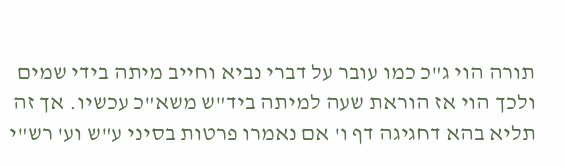תורה הוי ג"כ כמו עובר על דברי נביא וחייב מיתה בידי שמים ולכך הוי אז הוראת שעה למיתה ביד"ש משא"כ עכשיו. אך זה תליא בהא דחגיגה דף ו' אם נאמרו פרטות בסיני ע"ש וע' רש"י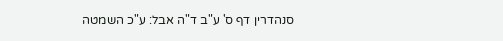סנהדרין דף ס' ע"ב ד"ה אבל: ע"כ השמטה